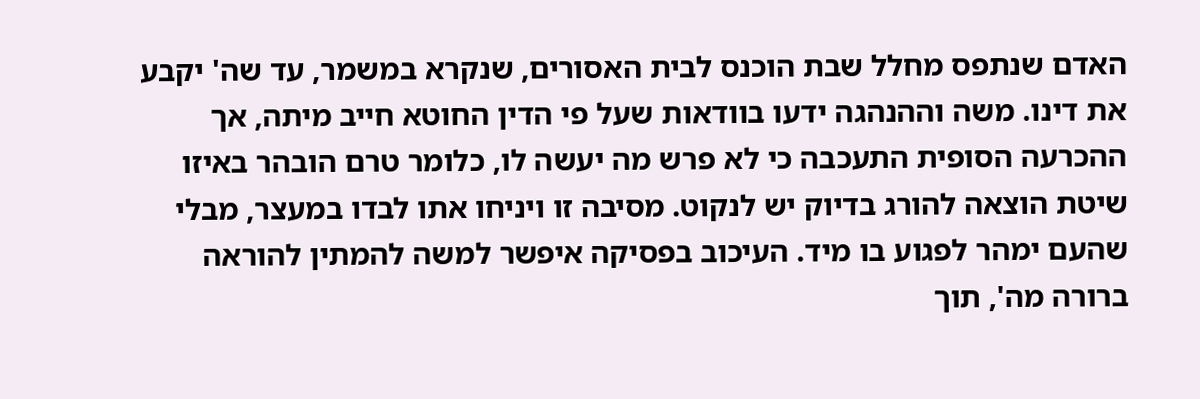האדם שנתפס מחלל שבת הוכנס לבית האסורים, שנקרא במשמר, עד שה' יקבע את דינו. משה וההנהגה ידעו בוודאות שעל פי הדין החוטא חייב מיתה, אך ההכרעה הסופית התעכבה כי לא פרש מה יעשה לו, כלומר טרם הובהר באיזו שיטת הוצאה להורג בדיוק יש לנקוט. מסיבה זו ויניחו אתו לבדו במעצר, מבלי שהעם ימהר לפגוע בו מיד. העיכוב בפסיקה איפשר למשה להמתין להוראה ברורה מה', תוך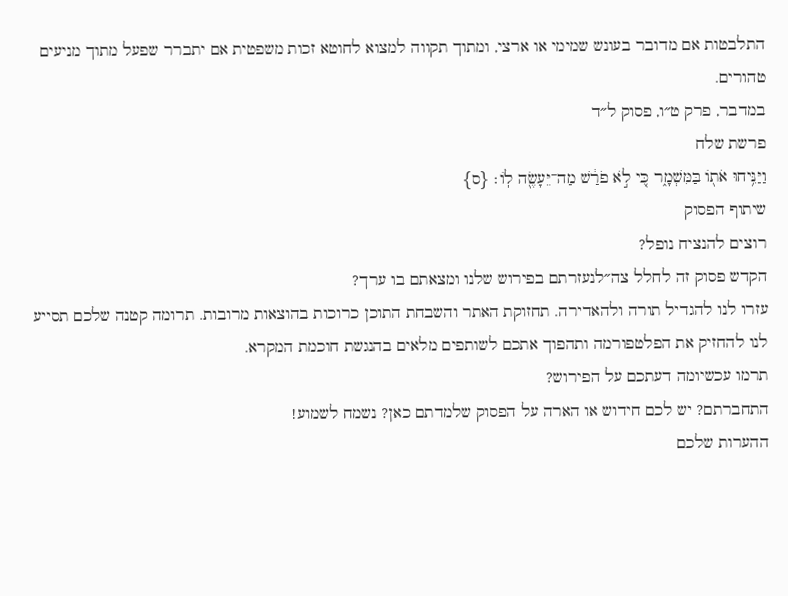התלבטות אם מדובר בעונש שמימי או ארצי, ומתוך תקווה למצוא לחוטא זכות משפטית אם יתברר שפעל מתוך מניעים טהורים.
במדבר, פרק ט״ו, פסוק ל״ד
פרשת שלח
וַיַּנִּ֥יחוּ אֹת֖וֹ בַּמִּשְׁמָ֑ר כִּ֚י לֹ֣א פֹרַ֔שׁ מַה־יֵּעָשֶׂ֖ה לֽוֹ׃ {ס}
שיתוף הפסוק
רוצים להנציח נופל?
הקדש פסוק זה לחלל צה״לנעזרתם בפירוש שלנו ומצאתם בו ערך?
עזרו לנו להגדיל תורה ולהאדירה. תחזוקת האתר והשבחת התוכן כרוכות בהוצאות מרובות. תרומה קטנה שלכם תסייע לנו להחזיק את הפלטפורמה ותהפוך אתכם לשותפים מלאים בהנגשת חוכמת המקרא.
תרמו עכשיומה דעתכם על הפירוש?
התחברתם? יש לכם חידוש או הארה על הפסוק שלמדתם כאן? נשמח לשמוע!
ההערות שלכם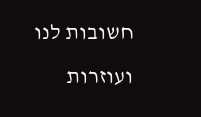חשובות לנו ועוזרות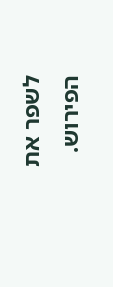לשפר את הפירוש.